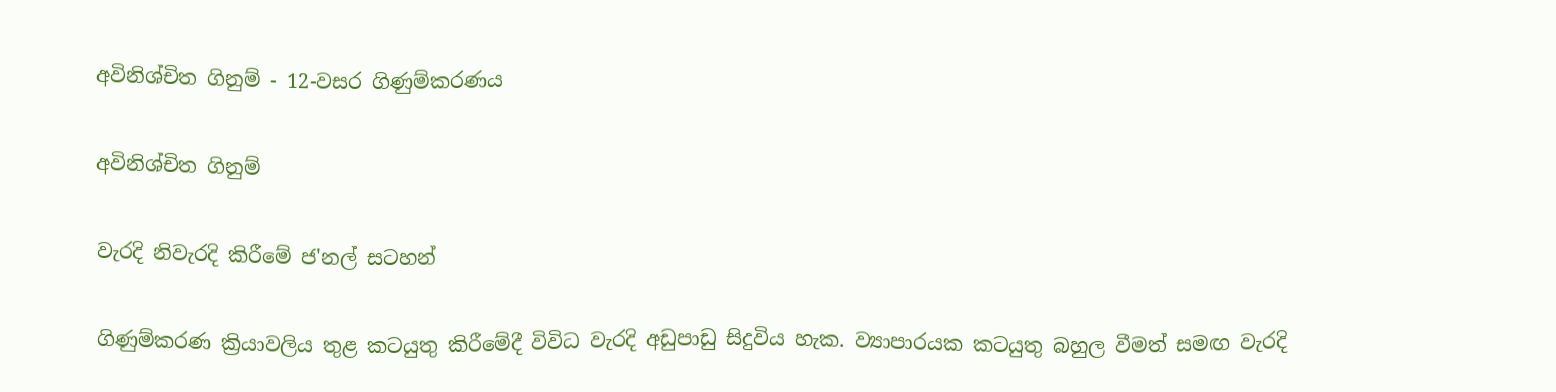අවිනිශ්චිත ගිනුම් - 12-වසර ගිණුම්කරණය

අවිනිශ්චිත ගිනුම්

වැරදි නිවැරදි කිරීමේ ජ'නල් සටහන්

ගිණුම්කරණ ක්‍රියාවලිය තුළ කටයුතු කිරීමේදී විවිධ වැරදි අඩුපාඩු සිදුවිය හැක. ව්‍යාපාරයක කටයුතු බහුල වීමත් සමඟ වැරදි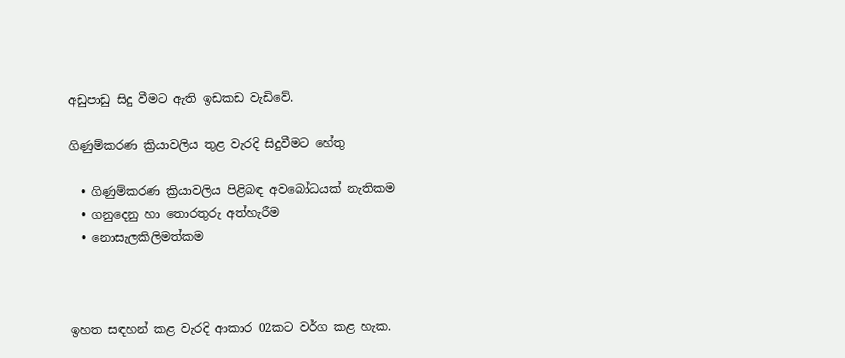අඩුපාඩු සිදු වීමට ඇති ඉඩකඩ වැඩිවේ.

ගිණුම්කරණ ක්‍රියාවලිය තුළ වැරදි සිදුවීමට හේතු

  • ගිණුම්කරණ ක්‍රියාවලිය පිළිබඳ අවබෝධයක් නැතිකම
  • ගනුදෙනු හා තොරතුරු අත්හැරීම
  • නොසැලකිලිමත්කම



ඉහත සඳහන් කළ වැරදි ආකාර 02කට වර්ග කළ හැක.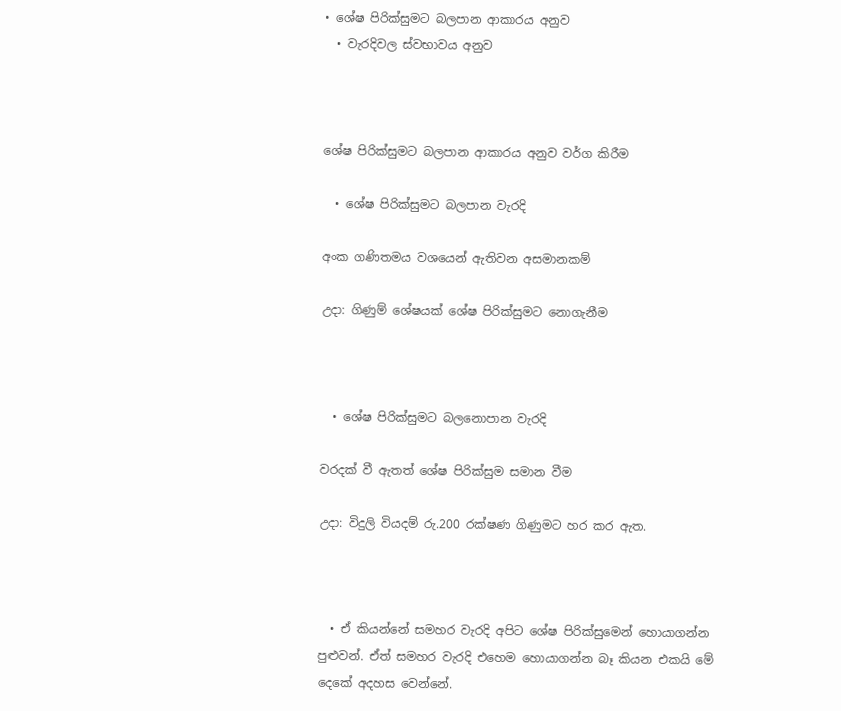• ශේෂ පිරික්සුමට බලපාන ආකාරය අනුව
  • වැරදිවල ස්වභාවය අනුව



ශේෂ පිරික්සුමට බලපාන ආකාරය අනුව වර්ග කිරීම

  • ශේෂ පිරික්සුමට බලපාන වැරදි

අංක ගණිතමය වශයෙන් ඇතිවන අසමානකම්

උදා: ගිණුම් ශේෂයක් ශේෂ පිරික්සුමට නොගැනීම



  • ශේෂ පිරික්සුමට බලනොපාන වැරදි

වරදක් වී ඇතත් ශේෂ පිරික්සුම සමාන වීම

උදා: විදුලි වියදම් රු.200 රක්ෂණ ගිණුමට හර කර ඇත.



  • ඒ කියන්නේ සමහර වැරදි අපිට ශේෂ පිරික්සුමෙන් හොයාගන්න පුළුවන්. ඒත් සමහර වැරදි එහෙම හොයාගන්න බෑ කියන එකයි මේ දෙකේ අදහස වෙන්නේ.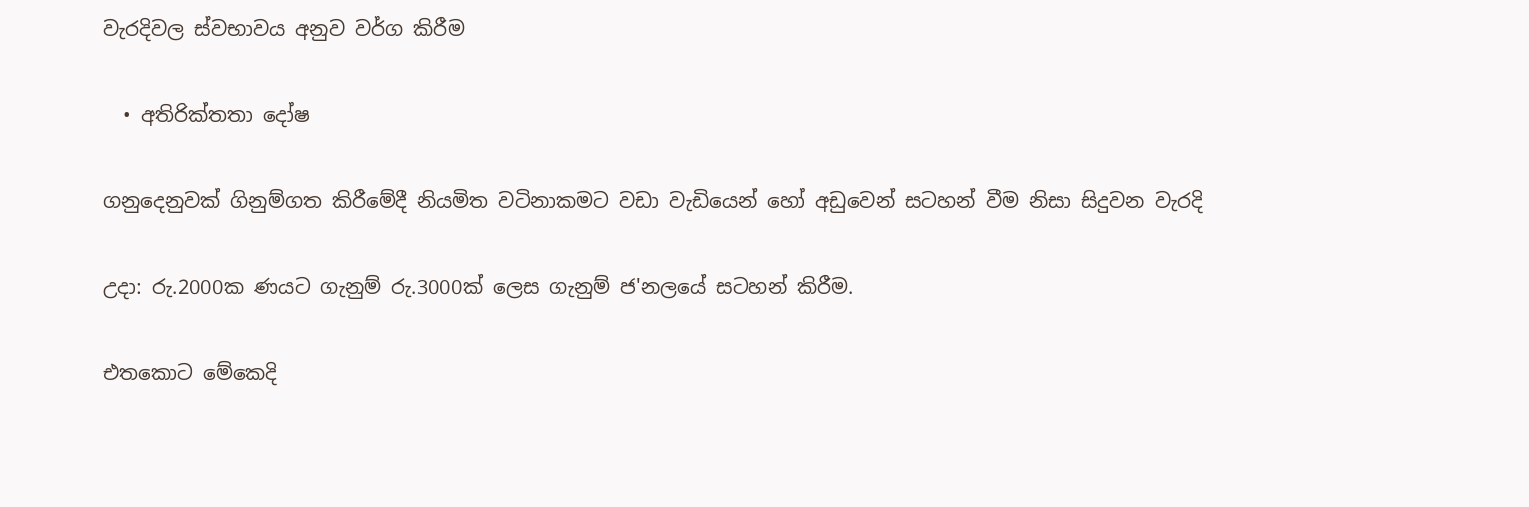වැරදිවල ස්වභාවය අනුව වර්ග කිරීම

  • අතිරික්තතා දෝෂ

ගනුදෙනුවක් ගිනුම්ගත කිරීමේදී නියමිත වටිනාකමට වඩා වැඩියෙන් හෝ අඩුවෙන් සටහන් වීම නිසා සිදුවන වැරදි

උදා: රු.2000ක ණයට ගැනුම් රු.3000ක් ලෙස ගැනුම් ජ'නලයේ සටහන් කිරීම.

එතකොට මේකෙදි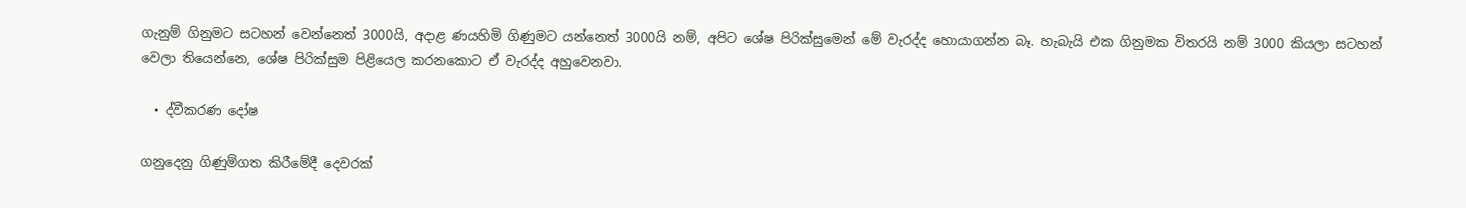ගැනුම් ගිනුමට සටහන් වෙන්නෙත් 3000යි, අදාළ ණයහිමි ගිණුමට යන්නෙත් 3000යි නම්, අපිට ශේෂ පිරික්සුමෙන් මේ වැරද්ද හොයාගන්න බෑ. හැබැයි එක ගිනුමක විතරයි නම් 3000 කියලා සටහන් වෙලා තියෙන්නෙ, ශේෂ පිරික්සුම පිළියෙල කරනකොට ඒ වැරද්ද අහුවෙනවා.

  • ද්වීකරණ දෝෂ

ගනුදෙනු ගිණුම්ගත කිරීමේදී දෙවරක්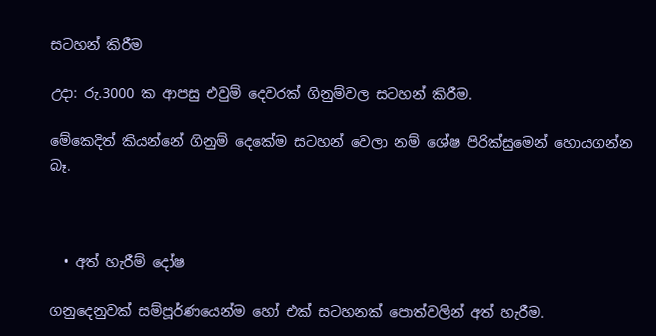සටහන් කිරීම

උදා: රු.3000 ක ආපසු එවුම් දෙවරක් ගිනුම්වල සටහන් කිරීම.

මේකෙදිත් කියන්නේ ගිනුම් දෙකේම සටහන් වෙලා නම් ශේෂ පිරික්සුමෙන් හොයගන්න බෑ.



  • අත් හැරීම් දෝෂ

ගනුදෙනුවක් සම්පූර්ණයෙන්ම හෝ එක් සටහනක් පොත්වලින් අත් හැරීම.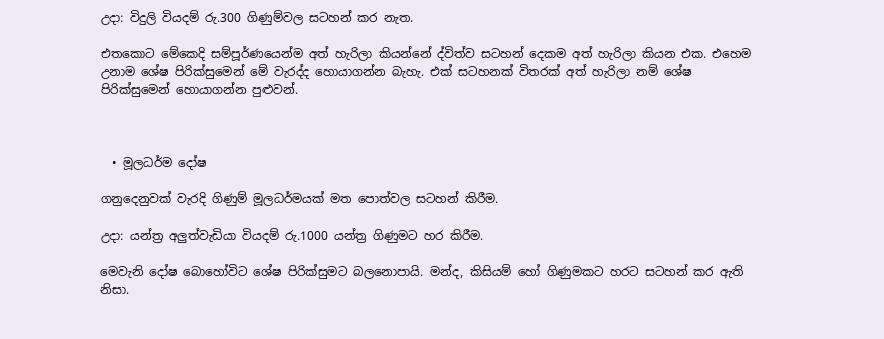උදා: විදුලි වියදම් රු.300 ගිණුම්වල සටහන් කර නැත.

එතකොට මේකෙදි සම්පූර්ණයෙන්ම අත් හැරිලා කියන්නේ ද්විත්ව සටහන් දෙකම අත් හැරිලා කියන එක. එහෙම උනාම ශේෂ පිරික්සුමෙන් මේ වැරද්ද හොයාගන්න බැහැ. එක් සටහනක් විතරක් අත් හැරිලා නම් ශේෂ පිරික්සුමෙන් හොයාගන්න පුළුවන්.



  • මූලධර්ම දෝෂ

ගනුදෙනුවක් වැරදි ගිණුම් මූලධර්මයක් මත පොත්වල සටහන් කිරීම.

උදා: යන්ත්‍ර අලුත්වැඩියා වියදම් රු.1000 යන්ත්‍ර ගිණුමට හර කිරීම.

මෙවැනි දෝෂ බොහෝවිට ශේෂ පිරික්සුමට බලනොපායි. මන්ද, කිසියම් හෝ ගිණුමකට හරට සටහන් කර ඇති නිසා.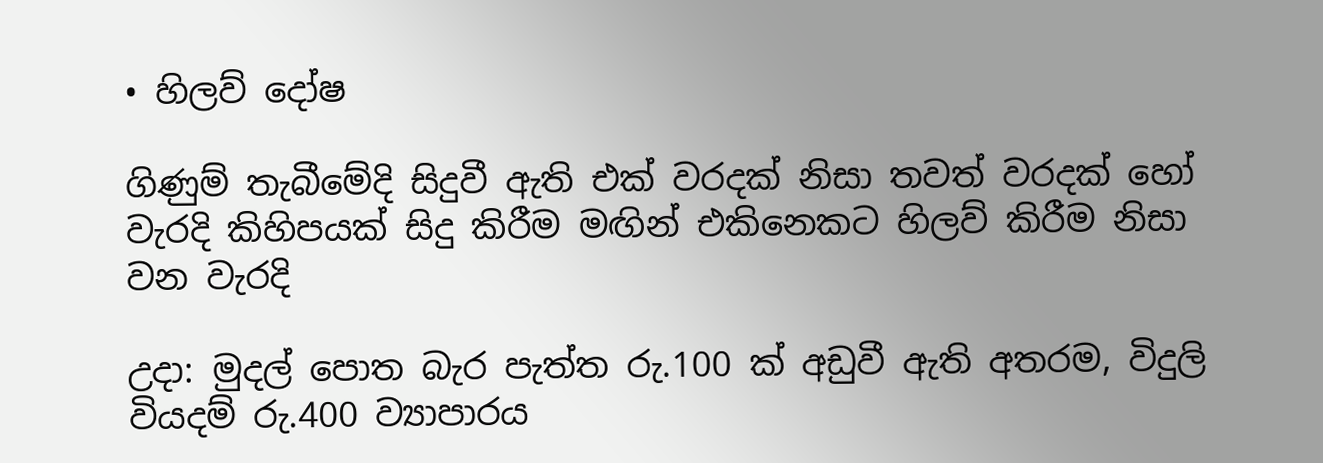• හිලව් දෝෂ

ගිණුම් තැබීමේදි සිදුවී ඇති එක් වරදක් නිසා තවත් වරදක් හෝ වැරදි කිහිපයක් සිදු කිරීම මඟින් එකිනෙකට හිලව් කිරීම නිසා වන වැරදි

උදා: මුදල් පොත බැර පැත්ත රු.100 ක් අඩුවී ඇති අතරම, විදුලි වියදම් රු.400 ව්‍යාපාරය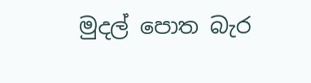මුදල් පොත බැර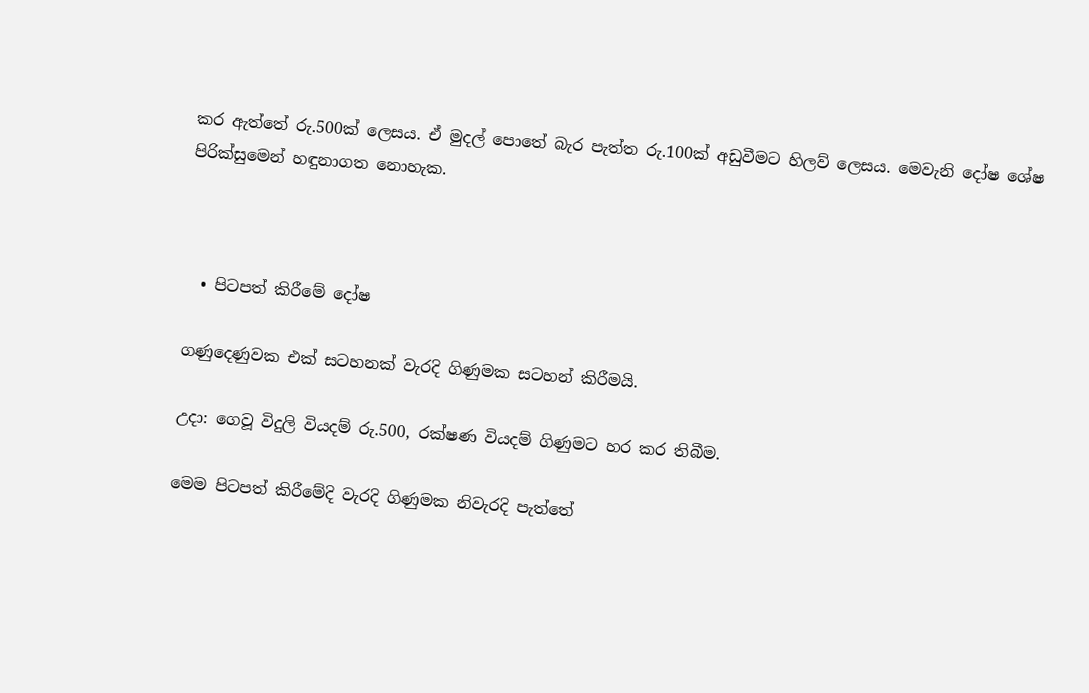කර ඇත්තේ රු.500ක් ලෙසය. ඒ මුදල් පොතේ බැර පැත්ත රු.100ක් අඩුවීමට හිලව් ලෙසය. මෙවැනි දෝෂ ශේෂ පිරික්සුමෙන් හඳුනාගත නොහැක.



  • පිටපත් කිරීමේ දෝෂ

ගණුදෙණුවක එක් සටහනක් වැරදි ගිණුමක සටහන් කිරීමයි.

උදා: ගෙවූ විදුලි වියදම් රු.500, රක්ෂණ වියදම් ගිණුමට හර කර තිබීම.

මෙම පිටපත් කිරීමේදි වැරදි ගිණුමක නිවැරදි පැත්තේ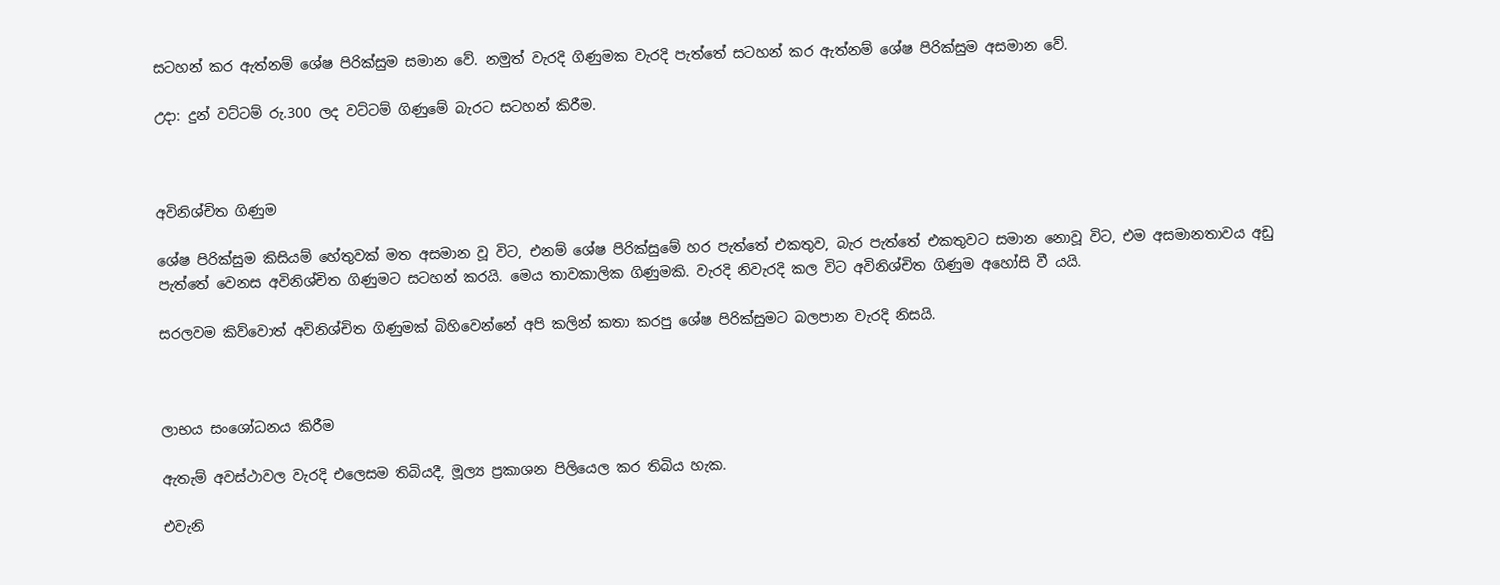සටහන් කර ඇත්නම් ශේෂ පිරික්සුම සමාන වේ. නමුත් වැරදි ගිණුමක වැරදි පැත්තේ සටහන් කර ඇත්නම් ශේෂ පිරික්සුම අසමාන වේ.

උදා: දුන් වට්ටම් රු.300 ලද වට්ටම් ගිණුමේ බැරට සටහන් කිරීම.



අවිනිශ්චිත ගිණුම

ශේෂ පිරික්සුම කිසියම් හේතුවක් මත අසමාන වූ විට, එනම් ශේෂ පිරික්සුමේ හර පැත්තේ එකතුව, බැර පැත්තේ එකතුවට සමාන නොවූ විට, එම අසමානතාවය අඩු පැත්තේ වෙනස අවිනිශ්චිත ගිණුමට සටහන් කරයි. මෙය තාවකාලික ගිණුමකි. වැරදි නිවැරදි කල විට අවිනිශ්චිත ගිණුම අහෝසි වී යයි.

සරලවම කිව්වොත් අවිනිශ්චිත ගිණුමක් බිහිවෙන්නේ අපි කලින් කතා කරපු ශේෂ පිරික්සුමට බලපාන වැරදි නිසයි.



ලාභය සංශෝධනය කිරීම

ඇතැම් අවස්ථාවල වැරදි එලෙසම තිබියදී, මූල්‍ය ප්‍රකාශන පිලියෙල කර තිබිය හැක.

එවැනි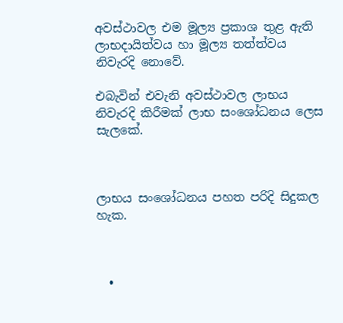අවස්ථාවල එම මූල්‍ය ප්‍රකාශ තුළ ඇති ලාභදායිත්වය හා මූල්‍ය තත්ත්වය නිවැරදි නොවේ.

එබැවින් එවැනි අවස්ථාවල ලාභය නිවැරදි කිරීමක් ලාභ සංශෝධනය ලෙස සැලකේ.



ලාභය සංශෝධනය පහත පරිදි සිදුකල හැක.



  •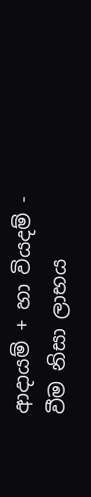ආදායම් + හා වියදම් - වීම නිසා ලාභය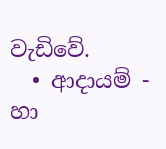වැඩිවේ.
  • ආදායම් - හා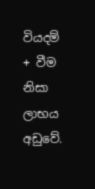වියදම් + වීම නිසා ලාභය අඩුවේ.